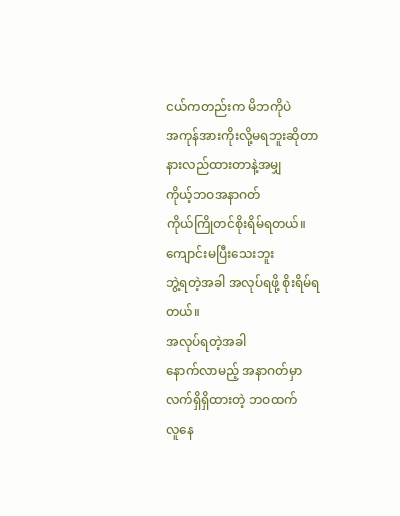ငယ်ကတည်းက မိဘကိုပဲ
အကုန်အားကိုးလို့မရဘူးဆိုတာ
နားလည်ထားတာနဲ့အမျှ
ကိုယ့်ဘဝအနာဂတ်
ကိုယ်ကြိုတင်စိုးရိမ်ရတယ်။
ကျောင်းမပြီးသေးဘူး
ဘွဲ့ရတဲ့အခါ အလုပ်ရဖို့ စိုးရိမ်ရတယ်။
အလုပ်ရတဲ့အခါ
နောက်လာမည့် အနာဂတ်မှာ
လက်ရှိရှိထားတဲ့ ဘဝထက်
လူနေ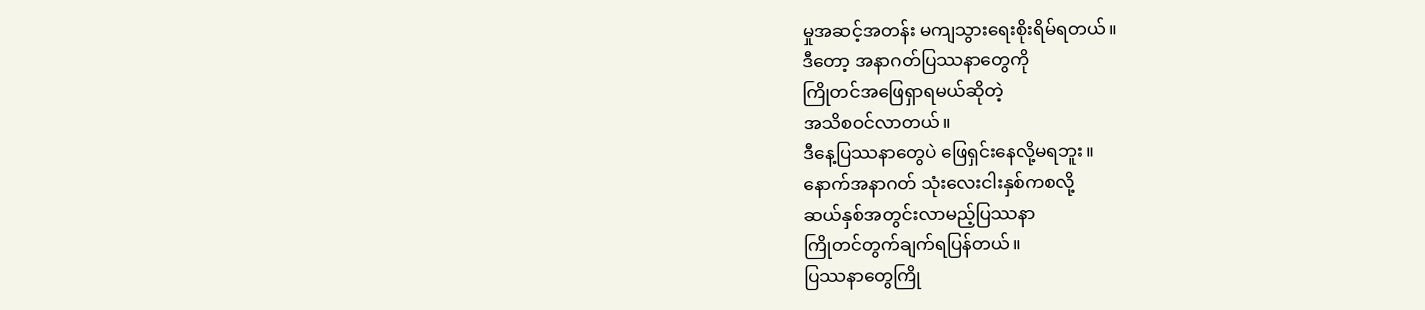မှုအဆင့်အတန်း မကျသွားရေးစိုးရိမ်ရတယ်။
ဒီတော့ အနာဂတ်ပြဿနာတွေကို
ကြိုတင်အဖြေရှာရမယ်ဆိုတဲ့
အသိစဝင်လာတယ်။
ဒီနေ့ပြဿနာတွေပဲ ဖြေရှင်းနေလို့မရဘူး။
နောက်အနာဂတ် သုံးလေးငါးနှစ်ကစလို့
ဆယ်နှစ်အတွင်းလာမည့်ပြဿနာ
ကြိုတင်တွက်ချက်ရပြန်တယ်။
ပြဿနာတွေကြို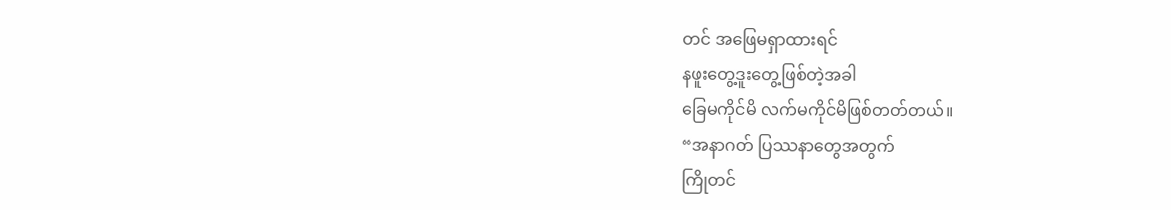တင် အဖြေမရှာထားရင်
နဖူးတွေ့ဒူးတွေ့ဖြစ်တဲ့အခါ
ခြေမကိုင်မိ လက်မကိုင်မိဖြစ်တတ်တယ်။
“အနာဂတ် ပြဿနာတွေအတွက်
ကြိုတင်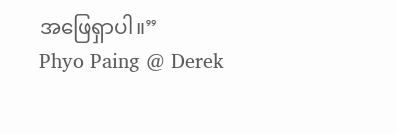အဖြေရှာပါ။”
Phyo Paing @ Derek